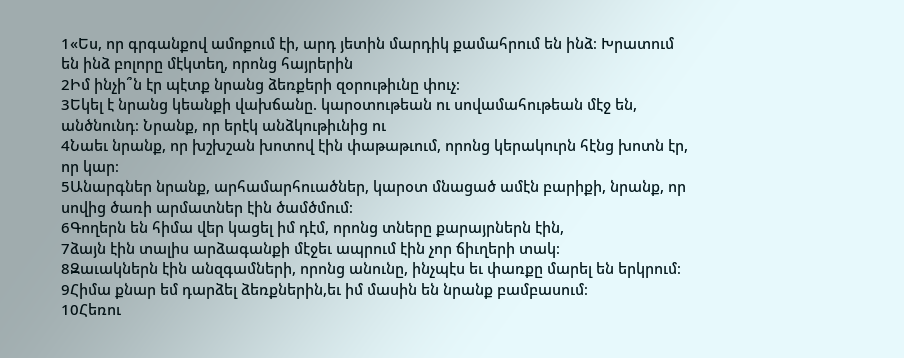1«Ես, որ գրգանքով ամոքում էի, արդ յետին մարդիկ քամահրում են ինձ։ Խրատում են ինձ բոլորը մէկտեղ, որոնց հայրերին
2Իմ ինչի՞ն էր պէտք նրանց ձեռքերի զօրութիւնը փուչ։
3Եկել է նրանց կեանքի վախճանը. կարօտութեան ու սովամահութեան մէջ են, անծնունդ։ Նրանք, որ երէկ անձկութիւնից ու
4Նաեւ նրանք, որ խշխշան խոտով էին փաթաթւում, որոնց կերակուրն հէնց խոտն էր, որ կար։
5Անարգներ նրանք, արհամարհուածներ, կարօտ մնացած ամէն բարիքի, նրանք, որ սովից ծառի արմատներ էին ծամծմում։
6Գողերն են հիմա վեր կացել իմ դէմ, որոնց տները քարայրներն էին,
7ձայն էին տալիս արձագանքի մէջեւ ապրում էին չոր ճիւղերի տակ։
8Զաւակներն էին անզգամների, որոնց անունը, ինչպէս եւ փառքը մարել են երկրում։
9Հիմա քնար եմ դարձել ձեռքներին,եւ իմ մասին են նրանք բամբասում։
10Հեռու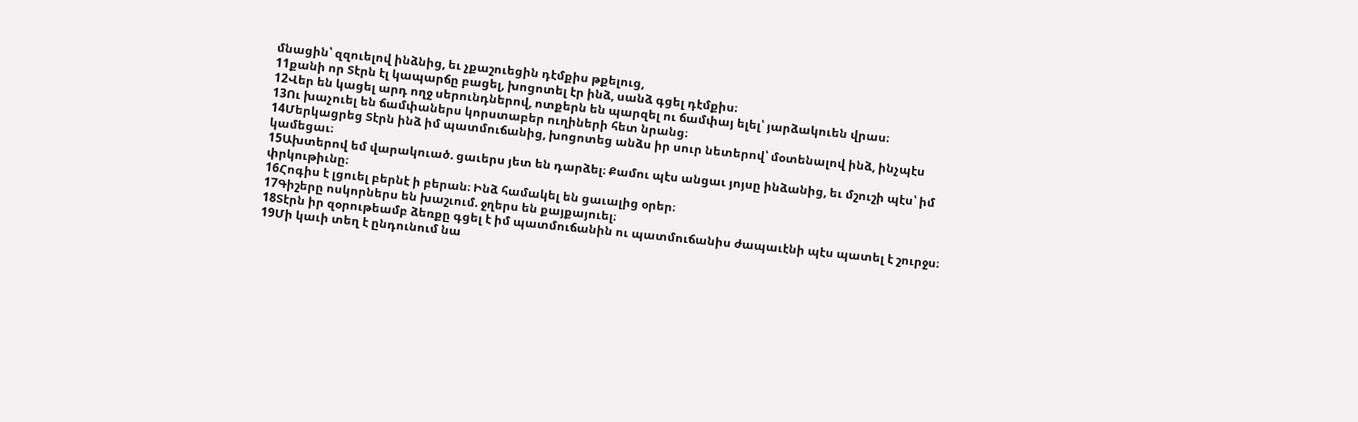մնացին՝ զզուելով ինձնից, եւ չքաշուեցին դէմքիս թքելուց,
11քանի որ Տէրն էլ կապարճը բացել, խոցոտել էր ինձ, սանձ գցել դէմքիս։
12Վեր են կացել արդ ողջ սերունդներով, ոտքերն են պարզել ու ճամփայ ելել՝ յարձակուեն վրաս։
13Ու խաչուել են ճամփաներս կորստաբեր ուղիների հետ նրանց։
14Մերկացրեց Տէրն ինձ իմ պատմուճանից, խոցոտեց անձս իր սուր նետերով՝ մօտենալով ինձ, ինչպէս կամեցաւ։
15Ախտերով եմ վարակուած. ցաւերս յետ են դարձել։ Քամու պէս անցաւ յոյսը ինձանից, եւ մշուշի պէս՝ իմ փրկութիւնը։
16Հոգիս է լցուել բերնէ ի բերան։ Ինձ համակել են ցաւալից օրեր։
17Գիշերը ոսկորներս են խաշւում. ջղերս են քայքայուել։
18Տէրն իր զօրութեամբ ձեռքը գցել է իմ պատմուճանին ու պատմուճանիս ժապաւէնի պէս պատել է շուրջս։
19Մի կաւի տեղ է ընդունում նա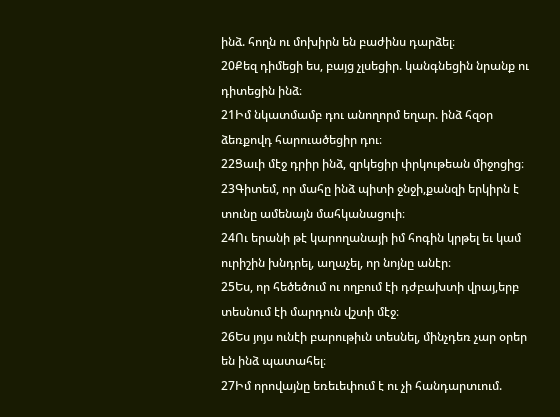ինձ. հողն ու մոխիրն են բաժինս դարձել։
20Քեզ դիմեցի ես, բայց չլսեցիր. կանգնեցին նրանք ու դիտեցին ինձ։
21Իմ նկատմամբ դու անողորմ եղար. ինձ հզօր ձեռքովդ հարուածեցիր դու։
22Ցաւի մէջ դրիր ինձ, զրկեցիր փրկութեան միջոցից։
23Գիտեմ, որ մահը ինձ պիտի ջնջի,քանզի երկիրն է տունը ամենայն մահկանացուի։
24Ու երանի թէ կարողանայի իմ հոգին կրթել եւ կամ ուրիշին խնդրել, աղաչել, որ նոյնը անէր։
25Ես, որ հեծեծում ու ողբում էի դժբախտի վրայ,երբ տեսնում էի մարդուն վշտի մէջ։
26Ես յոյս ունէի բարութիւն տեսնել, մինչդեռ չար օրեր են ինձ պատահել։
27Իմ որովայնը եռեւեփում է ու չի հանդարտւում.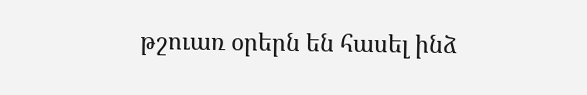թշուառ օրերն են հասել ինձ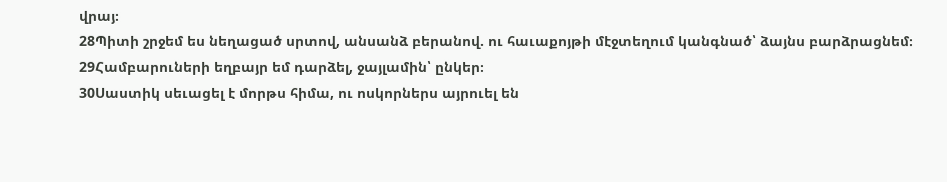վրայ։
28Պիտի շրջեմ ես նեղացած սրտով, անսանձ բերանով. ու հաւաքոյթի մէջտեղում կանգնած՝ ձայնս բարձրացնեմ։
29Համբարուների եղբայր եմ դարձել, ջայլամին՝ ընկեր։
30Սաստիկ սեւացել է մորթս հիմա, ու ոսկորներս այրուել են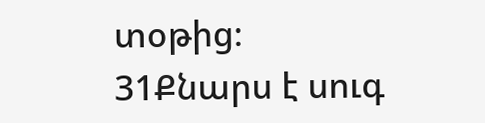տօթից։
31Քնարս է սուգ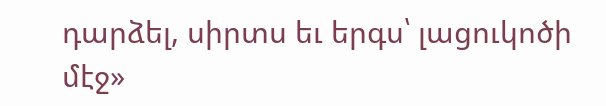դարձել, սիրտս եւ երգս՝ լացուկոծի մէջ»